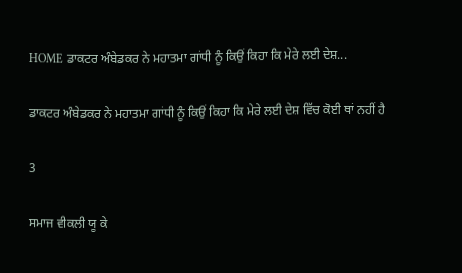HOME ਡਾਕਟਰ ਅੰਬੇਡਕਰ ਨੇ ਮਹਾਤਮਾ ਗਾਂਧੀ ਨੂੰ ਕਿਉਂ ਕਿਹਾ ਕਿ ਮੇਰੇ ਲਈ ਦੇਸ਼...

ਡਾਕਟਰ ਅੰਬੇਡਕਰ ਨੇ ਮਹਾਤਮਾ ਗਾਂਧੀ ਨੂੰ ਕਿਉਂ ਕਿਹਾ ਕਿ ਮੇਰੇ ਲਈ ਦੇਸ਼ ਵਿੱਚ ਕੋਈ ਥਾਂ ਨਹੀਂ ਹੈ

3

ਸਮਾਜ ਵੀਕਲੀ ਯੂ ਕੇ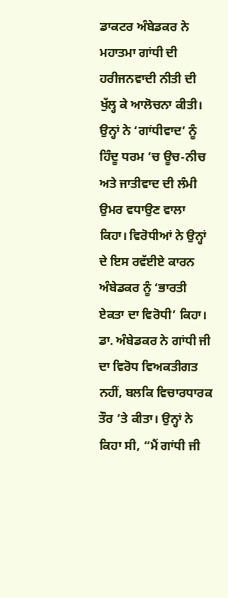ਡਾਕਟਰ ਅੰਬੇਡਕਰ ਨੇ ਮਹਾਤਮਾ ਗਾਂਧੀ ਦੀ ਹਰੀਜਨਵਾਦੀ ਨੀਤੀ ਦੀ ਖੁੱਲ੍ਹ ਕੇ ਆਲੋਚਨਾ ਕੀਤੀ। ਉਨ੍ਹਾਂ ਨੇ ‘ਗਾਂਧੀਵਾਦ’ ਨੂੰ ਹਿੰਦੂ ਧਰਮ ’ਚ ਊਚ-ਨੀਚ ਅਤੇ ਜਾਤੀਵਾਦ ਦੀ ਲੰਮੀ ਉਮਰ ਵਧਾਉਣ ਵਾਲਾ ਕਿਹਾ। ਵਿਰੋਧੀਆਂ ਨੇ ਉਨ੍ਹਾਂ ਦੇ ਇਸ ਰਵੱਈਏ ਕਾਰਨ ਅੰਬੇਡਕਰ ਨੂੰ ‘ਭਾਰਤੀ ਏਕਤਾ ਦਾ ਵਿਰੋਧੀ’ ਕਿਹਾ। ਡਾ. ਅੰਬੇਡਕਰ ਨੇ ਗਾਂਧੀ ਜੀ ਦਾ ਵਿਰੋਧ ਵਿਅਕਤੀਗਤ ਨਹੀਂ, ਬਲਕਿ ਵਿਚਾਰਧਾਰਕ ਤੌਰ ’ਤੇ ਕੀਤਾ। ਉਨ੍ਹਾਂ ਨੇ ਕਿਹਾ ਸੀ, “ਮੈਂ ਗਾਂਧੀ ਜੀ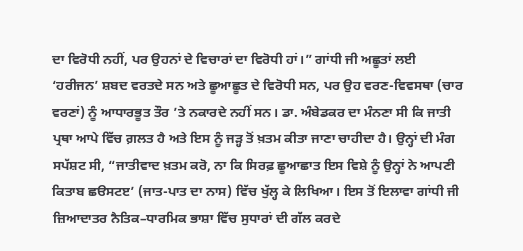ਦਾ ਵਿਰੋਧੀ ਨਹੀਂ, ਪਰ ਉਹਨਾਂ ਦੇ ਵਿਚਾਰਾਂ ਦਾ ਵਿਰੋਧੀ ਹਾਂ।” ਗਾਂਧੀ ਜੀ ਅਛੂਤਾਂ ਲਈ ‘ਹਰੀਜਨ’ ਸ਼ਬਦ ਵਰਤਦੇ ਸਨ ਅਤੇ ਛੂਆਛੂਤ ਦੇ ਵਿਰੋਧੀ ਸਨ, ਪਰ ਉਹ ਵਰਣ-ਵਿਵਸਥਾ (ਚਾਰ ਵਰਣਾਂ) ਨੂੰ ਆਧਾਰਭੂਤ ਤੌਰ ’ਤੇ ਨਕਾਰਦੇ ਨਹੀਂ ਸਨ। ਡਾ. ਅੰਬੇਡਕਰ ਦਾ ਮੰਨਣਾ ਸੀ ਕਿ ਜਾਤੀ ਪ੍ਰਥਾ ਆਪੇ ਵਿੱਚ ਗ਼ਲਤ ਹੈ ਅਤੇ ਇਸ ਨੂੰ ਜੜ੍ਹ ਤੋਂ ਖ਼ਤਮ ਕੀਤਾ ਜਾਣਾ ਚਾਹੀਦਾ ਹੈ। ਉਨ੍ਹਾਂ ਦੀ ਮੰਗ ਸਪੱਸ਼ਟ ਸੀ, “ਜਾਤੀਵਾਦ ਖ਼ਤਮ ਕਰੋ, ਨਾ ਕਿ ਸਿਰਫ਼ ਛੂਆਛਾਤ ਇਸ ਵਿਸ਼ੇ ਨੂੰ ਉਨ੍ਹਾਂ ਨੇ ਆਪਣੀ ਕਿਤਾਬ ਛੳਸਟੲ’ (ਜਾਤ-ਪਾਤ ਦਾ ਨਾਸ) ਵਿੱਚ ਖੁੱਲ੍ਹ ਕੇ ਲਿਖਿਆ। ਇਸ ਤੋਂ ਇਲਾਵਾ ਗਾਂਧੀ ਜੀ ਜ਼ਿਆਦਾਤਰ ਨੈਤਿਕ–ਧਾਰਮਿਕ ਭਾਸ਼ਾ ਵਿੱਚ ਸੁਧਾਰਾਂ ਦੀ ਗੱਲ ਕਰਦੇ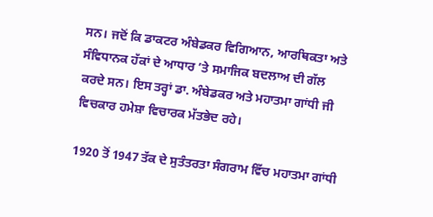ਸਨ। ਜਦੋਂ ਕਿ ਡਾਕਟਰ ਅੰਬੇਡਕਰ ਵਿਗਿਆਨ, ਆਰਥਿਕਤਾ ਅਤੇ ਸੰਵਿਧਾਨਕ ਹੱਕਾਂ ਦੇ ਆਧਾਰ ’ਤੇ ਸਮਾਜਿਕ ਬਦਲਾਅ ਦੀ ਗੱਲ ਕਰਦੇ ਸਨ। ਇਸ ਤਰ੍ਹਾਂ ਡਾ. ਅੰਬੇਡਕਰ ਅਤੇ ਮਹਾਤਮਾ ਗਾਂਧੀ ਜੀ ਵਿਚਕਾਰ ਹਮੇਸ਼ਾ ਵਿਚਾਰਕ ਮੱਤਭੇਦ ਰਹੇ।

1920 ਤੋਂ 1947 ਤੱਕ ਦੇ ਸੁਤੰਤਰਤਾ ਸੰਗਰਾਮ ਵਿੱਚ ਮਹਾਤਮਾ ਗਾਂਧੀ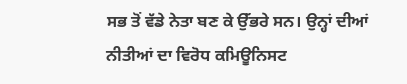ਸਭ ਤੋਂ ਵੱਡੇ ਨੇਤਾ ਬਣ ਕੇ ਉੱਭਰੇ ਸਨ। ਉਨ੍ਹਾਂ ਦੀਆਂ ਨੀਤੀਆਂ ਦਾ ਵਿਰੋਧ ਕਮਿਊਨਿਸਟ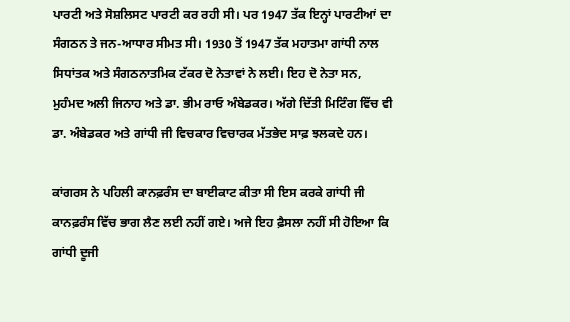ਪਾਰਟੀ ਅਤੇ ਸੋਸ਼ਲਿਸਟ ਪਾਰਟੀ ਕਰ ਰਹੀ ਸੀ। ਪਰ 1947 ਤੱਕ ਇਨ੍ਹਾਂ ਪਾਰਟੀਆਂ ਦਾ ਸੰਗਠਨ ਤੇ ਜਨ-ਆਧਾਰ ਸੀਮਤ ਸੀ। 1930 ਤੋਂ 1947 ਤੱਕ ਮਹਾਤਮਾ ਗਾਂਧੀ ਨਾਲ ਸਿਧਾਂਤਕ ਅਤੇ ਸੰਗਠਨਾਤਮਿਕ ਟੱਕਰ ਦੋ ਨੇਤਾਵਾਂ ਨੇ ਲਈ। ਇਹ ਦੋ ਨੇਤਾ ਸਨ, ਮੁਹੰਮਦ ਅਲੀ ਜਿਨਾਹ ਅਤੇ ਡਾ. ਭੀਮ ਰਾਓ ਅੰਬੇਡਕਰ। ਅੱਗੇ ਦਿੱਤੀ ਮਿਟਿੰਗ ਵਿੱਚ ਵੀ ਡਾ. ਅੰਬੇਡਕਰ ਅਤੇ ਗਾਂਧੀ ਜੀ ਵਿਚਕਾਰ ਵਿਚਾਰਕ ਮੱਤਭੇਦ ਸਾਫ਼ ਝਲਕਦੇ ਹਨ।

ਕਾਂਗਰਸ ਨੇ ਪਹਿਲੀ ਕਾਨਫ਼ਰੰਸ ਦਾ ਬਾਈਕਾਟ ਕੀਤਾ ਸੀ ਇਸ ਕਰਕੇ ਗਾਂਧੀ ਜੀ ਕਾਨਫ਼ਰੰਸ ਵਿੱਚ ਭਾਗ ਲੈਣ ਲਈ ਨਹੀਂ ਗਏ। ਅਜੇ ਇਹ ਫ਼ੈਸਲਾ ਨਹੀਂ ਸੀ ਹੋਇਆ ਕਿ ਗਾਂਧੀ ਦੂਜੀ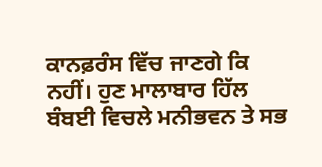ਕਾਨਫ਼ਰੰਸ ਵਿੱਚ ਜਾਣਗੇ ਕਿ ਨਹੀਂ। ਹੁਣ ਮਾਲਾਬਾਰ ਹਿੱਲ ਬੰਬਈ ਵਿਚਲੇ ਮਨੀਭਵਨ ਤੇ ਸਭ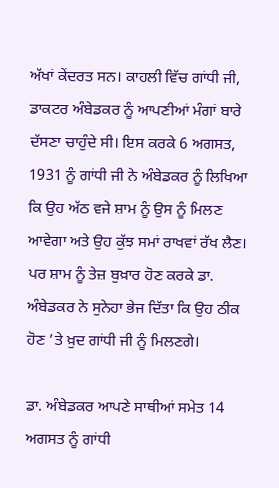ਅੱਖਾਂ ਕੇਂਦਰਤ ਸਨ। ਕਾਹਲੀ ਵਿੱਚ ਗਾਂਧੀ ਜੀ, ਡਾਕਟਰ ਅੰਬੇਡਕਰ ਨੂੰ ਆਪਣੀਆਂ ਮੰਗਾਂ ਬਾਰੇ ਦੱਸਣਾ ਚਾਹੁੰਦੇ ਸੀ। ਇਸ ਕਰਕੇ 6 ਅਗਸਤ, 1931 ਨੂੰ ਗਾਂਧੀ ਜੀ ਨੇ ਅੰਬੇਡਕਰ ਨੂੰ ਲਿਖਿਆ ਕਿ ਉਹ ਅੱਠ ਵਜੇ ਸ਼ਾਮ ਨੂੰ ਉਸ ਨੂੰ ਮਿਲਣ ਆਵੇਗਾ ਅਤੇ ਉਹ ਕੁੱਝ ਸਮਾਂ ਰਾਖਵਾਂ ਰੱਖ ਲੈਣ। ਪਰ ਸ਼ਾਮ ਨੂੰ ਤੇਜ਼ ਬੁਖ਼ਾਰ ਹੋਣ ਕਰਕੇ ਡਾ. ਅੰਬੇਡਕਰ ਨੇ ਸੁਨੇਹਾ ਭੇਜ ਦਿੱਤਾ ਕਿ ਉਹ ਠੀਕ ਹੋਣ ’ਤੇ ਖ਼ੁਦ ਗਾਂਧੀ ਜੀ ਨੂੰ ਮਿਲਣਗੇ।

ਡਾ. ਅੰਬੇਡਕਰ ਆਪਣੇ ਸਾਥੀਆਂ ਸਮੇਤ 14 ਅਗਸਤ ਨੂੰ ਗਾਂਧੀ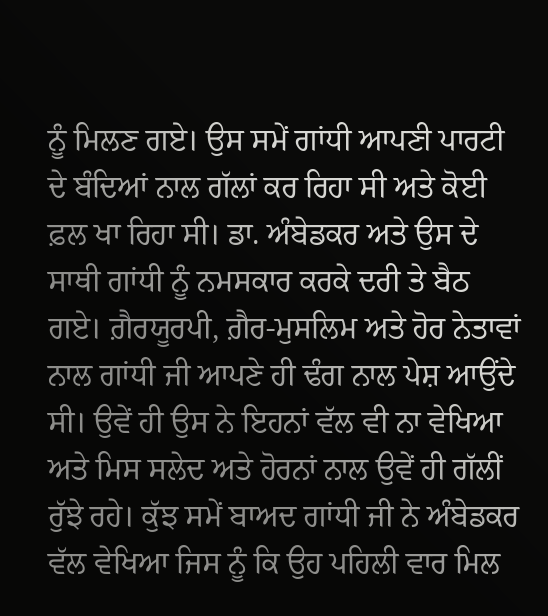ਨੂੰ ਮਿਲਣ ਗਏ। ਉਸ ਸਮੇਂ ਗਾਂਧੀ ਆਪਣੀ ਪਾਰਟੀ ਦੇ ਬੰਦਿਆਂ ਨਾਲ ਗੱਲਾਂ ਕਰ ਰਿਹਾ ਸੀ ਅਤੇ ਕੋਈ ਫ਼ਲ ਖਾ ਰਿਹਾ ਸੀ। ਡਾ. ਅੰਬੇਡਕਰ ਅਤੇ ਉਸ ਦੇ ਸਾਥੀ ਗਾਂਧੀ ਨੂੰ ਨਮਸਕਾਰ ਕਰਕੇ ਦਰੀ ਤੇ ਬੈਠ ਗਏ। ਗ਼ੈਰਯੂਰਪੀ, ਗ਼ੈਰ-ਮੁਸਲਿਮ ਅਤੇ ਹੋਰ ਨੇਤਾਵਾਂ ਨਾਲ ਗਾਂਧੀ ਜੀ ਆਪਣੇ ਹੀ ਢੰਗ ਨਾਲ ਪੇਸ਼ ਆਉਂਦੇ ਸੀ। ਉਵੇਂ ਹੀ ਉਸ ਨੇ ਇਹਨਾਂ ਵੱਲ ਵੀ ਨਾ ਵੇਖਿਆ ਅਤੇ ਮਿਸ ਸਲੇਦ ਅਤੇ ਹੋਰਨਾਂ ਨਾਲ ਉਵੇਂ ਹੀ ਗੱਲੀਂ ਰੁੱਝੇ ਰਹੇ। ਕੁੱਝ ਸਮੇਂ ਬਾਅਦ ਗਾਂਧੀ ਜੀ ਨੇ ਅੰਬੇਡਕਰ ਵੱਲ ਵੇਖਿਆ ਜਿਸ ਨੂੰ ਕਿ ਉਹ ਪਹਿਲੀ ਵਾਰ ਮਿਲ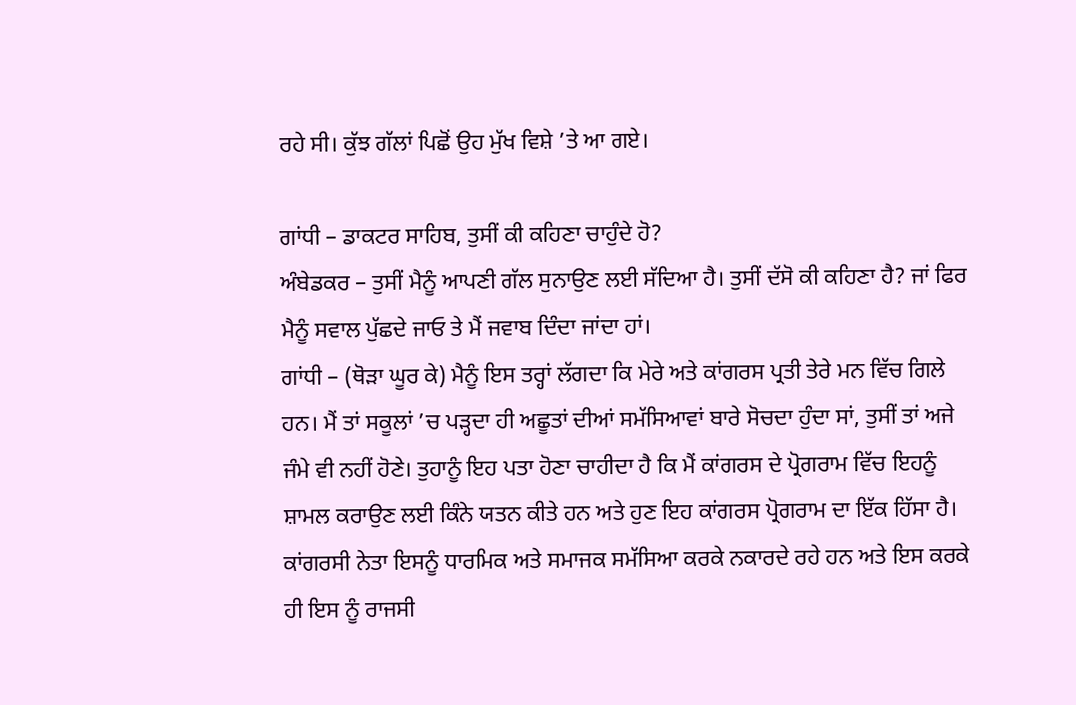ਰਹੇ ਸੀ। ਕੁੱਝ ਗੱਲਾਂ ਪਿਛੋਂ ਉਹ ਮੁੱਖ ਵਿਸ਼ੇ ’ਤੇ ਆ ਗਏ।

ਗਾਂਧੀ – ਡਾਕਟਰ ਸਾਹਿਬ, ਤੁਸੀਂ ਕੀ ਕਹਿਣਾ ਚਾਹੁੰਦੇ ਹੋ?
ਅੰਬੇਡਕਰ – ਤੁਸੀਂ ਮੈਨੂੰ ਆਪਣੀ ਗੱਲ ਸੁਨਾਉਣ ਲਈ ਸੱਦਿਆ ਹੈ। ਤੁਸੀਂ ਦੱਸੋ ਕੀ ਕਹਿਣਾ ਹੈ? ਜਾਂ ਫਿਰ ਮੈਨੂੰ ਸਵਾਲ ਪੁੱਛਦੇ ਜਾਓ ਤੇ ਮੈਂ ਜਵਾਬ ਦਿੰਦਾ ਜਾਂਦਾ ਹਾਂ।
ਗਾਂਧੀ – (ਥੋੜਾ ਘੂਰ ਕੇ) ਮੈਨੂੰ ਇਸ ਤਰ੍ਹਾਂ ਲੱਗਦਾ ਕਿ ਮੇਰੇ ਅਤੇ ਕਾਂਗਰਸ ਪ੍ਰਤੀ ਤੇਰੇ ਮਨ ਵਿੱਚ ਗਿਲੇ ਹਨ। ਮੈਂ ਤਾਂ ਸਕੂਲਾਂ ’ਚ ਪੜ੍ਹਦਾ ਹੀ ਅਛੂਤਾਂ ਦੀਆਂ ਸਮੱਸਿਆਵਾਂ ਬਾਰੇ ਸੋਚਦਾ ਹੁੰਦਾ ਸਾਂ, ਤੁਸੀਂ ਤਾਂ ਅਜੇ ਜੰਮੇ ਵੀ ਨਹੀਂ ਹੋਣੇ। ਤੁਹਾਨੂੰ ਇਹ ਪਤਾ ਹੋਣਾ ਚਾਹੀਦਾ ਹੈ ਕਿ ਮੈਂ ਕਾਂਗਰਸ ਦੇ ਪ੍ਰੋਗਰਾਮ ਵਿੱਚ ਇਹਨੂੰ ਸ਼ਾਮਲ ਕਰਾਉਣ ਲਈ ਕਿੰਨੇ ਯਤਨ ਕੀਤੇ ਹਨ ਅਤੇ ਹੁਣ ਇਹ ਕਾਂਗਰਸ ਪ੍ਰੋਗਰਾਮ ਦਾ ਇੱਕ ਹਿੱਸਾ ਹੈ। ਕਾਂਗਰਸੀ ਨੇਤਾ ਇਸਨੂੰ ਧਾਰਮਿਕ ਅਤੇ ਸਮਾਜਕ ਸਮੱਸਿਆ ਕਰਕੇ ਨਕਾਰਦੇ ਰਹੇ ਹਨ ਅਤੇ ਇਸ ਕਰਕੇ ਹੀ ਇਸ ਨੂੰ ਰਾਜਸੀ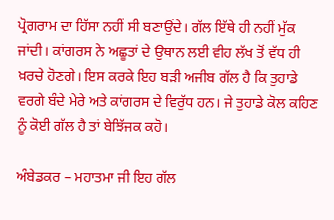ਪ੍ਰੋਗਰਾਮ ਦਾ ਹਿੱਸਾ ਨਹੀਂ ਸੀ ਬਣਾਉਂਦੇ। ਗੱਲ ਇੱਥੇ ਹੀ ਨਹੀਂ ਮੁੱਕ ਜਾਂਦੀ। ਕਾਂਗਰਸ ਨੇ ਅਛੂਤਾਂ ਦੇ ਉਥਾਨ ਲਈ ਵੀਹ ਲੱਖ ਤੋਂ ਵੱਧ ਹੀ ਖ਼ਰਚੇ ਹੋਣਗੇ। ਇਸ ਕਰਕੇ ਇਹ ਬੜੀ ਅਜੀਬ ਗੱਲ ਹੈ ਕਿ ਤੁਹਾਡੇ ਵਰਗੇ ਬੰਦੇ ਮੇਰੇ ਅਤੇ ਕਾਂਗਰਸ ਦੇ ਵਿਰੁੱਧ ਹਨ। ਜੇ ਤੁਹਾਡੇ ਕੋਲ ਕਹਿਣ ਨੂੰ ਕੋਈ ਗੱਲ ਹੈ ਤਾਂ ਬੇਝਿੱਜਕ ਕਹੋ।

ਅੰਬੇਡਕਰ – ਮਹਾਤਮਾ ਜੀ ਇਹ ਗੱਲ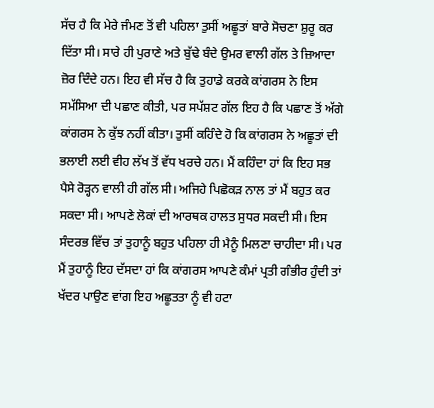ਸੱਚ ਹੈ ਕਿ ਮੇਰੇ ਜੰਮਣ ਤੋਂ ਵੀ ਪਹਿਲਾ ਤੁਸੀਂ ਅਛੂਤਾਂ ਬਾਰੇ ਸੋਚਣਾ ਸ਼ੁਰੂ ਕਰ ਦਿੱਤਾ ਸੀ। ਸਾਰੇ ਹੀ ਪੁਰਾਣੇ ਅਤੇ ਬੁੱਢੇ ਬੰਦੇ ਉਮਰ ਵਾਲੀ ਗੱਲ ਤੇ ਜ਼ਿਆਦਾ ਜ਼ੋਰ ਦਿੰਦੇ ਹਨ। ਇਹ ਵੀ ਸੱਚ ਹੈ ਕਿ ਤੁਹਾਡੇ ਕਰਕੇ ਕਾਂਗਰਸ ਨੇ ਇਸ ਸਮੱਸਿਆ ਦੀ ਪਛਾਣ ਕੀਤੀ, ਪਰ ਸਪੱਸ਼ਟ ਗੱਲ ਇਹ ਹੈ ਕਿ ਪਛਾਣ ਤੋਂ ਅੱਗੇ ਕਾਂਗਰਸ ਨੇ ਕੁੱਝ ਨਹੀਂ ਕੀਤਾ। ਤੁਸੀਂ ਕਹਿੰਦੇ ਹੋ ਕਿ ਕਾਂਗਰਸ ਨੇ ਅਛੂਤਾਂ ਦੀ ਭਲਾਈ ਲਈ ਵੀਹ ਲੱਖ ਤੋਂ ਵੱਧ ਖਰਚੇ ਹਨ। ਮੈਂ ਕਹਿੰਦਾ ਹਾਂ ਕਿ ਇਹ ਸਭ ਪੈਸੇ ਰੋੜ੍ਹਨ ਵਾਲੀ ਹੀ ਗੱਲ ਸੀ। ਅਜਿਹੇ ਪਿਛੋਕੜ ਨਾਲ ਤਾਂ ਮੈਂ ਬਹੁਤ ਕਰ ਸਕਦਾ ਸੀ। ਆਪਣੇ ਲੋਕਾਂ ਦੀ ਆਰਥਕ ਹਾਲਤ ਸੁਧਰ ਸਕਦੀ ਸੀ। ਇਸ ਸੰਦਰਭ ਵਿੱਚ ਤਾਂ ਤੁਹਾਨੂੰ ਬਹੁਤ ਪਹਿਲਾ ਹੀ ਮੈਨੂੰ ਮਿਲਣਾ ਚਾਹੀਦਾ ਸੀ। ਪਰ ਮੈਂ ਤੁਹਾਨੂੰ ਇਹ ਦੱਸਦਾ ਹਾਂ ਕਿ ਕਾਂਗਰਸ ਆਪਣੇ ਕੰਮਾਂ ਪ੍ਰਤੀ ਗੰਭੀਰ ਹੁੰਦੀ ਤਾਂ ਖੱਦਰ ਪਾਉਣ ਵਾਂਗ ਇਹ ਅਛੂਤਤਾ ਨੂੰ ਵੀ ਹਟਾ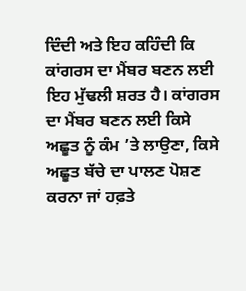ਦਿੰਦੀ ਅਤੇ ਇਹ ਕਹਿੰਦੀ ਕਿ ਕਾਂਗਰਸ ਦਾ ਮੈਂਬਰ ਬਣਨ ਲਈ ਇਹ ਮੁੱਢਲੀ ਸ਼ਰਤ ਹੈ। ਕਾਂਗਰਸ ਦਾ ਮੈਂਬਰ ਬਣਨ ਲਈ ਕਿਸੇ ਅਛੂਤ ਨੂੰ ਕੰਮ ’ਤੇ ਲਾਉਣਾ, ਕਿਸੇ ਅਛੂਤ ਬੱਚੇ ਦਾ ਪਾਲਣ ਪੋਸ਼ਣ ਕਰਨਾ ਜਾਂ ਹਫ਼ਤੇ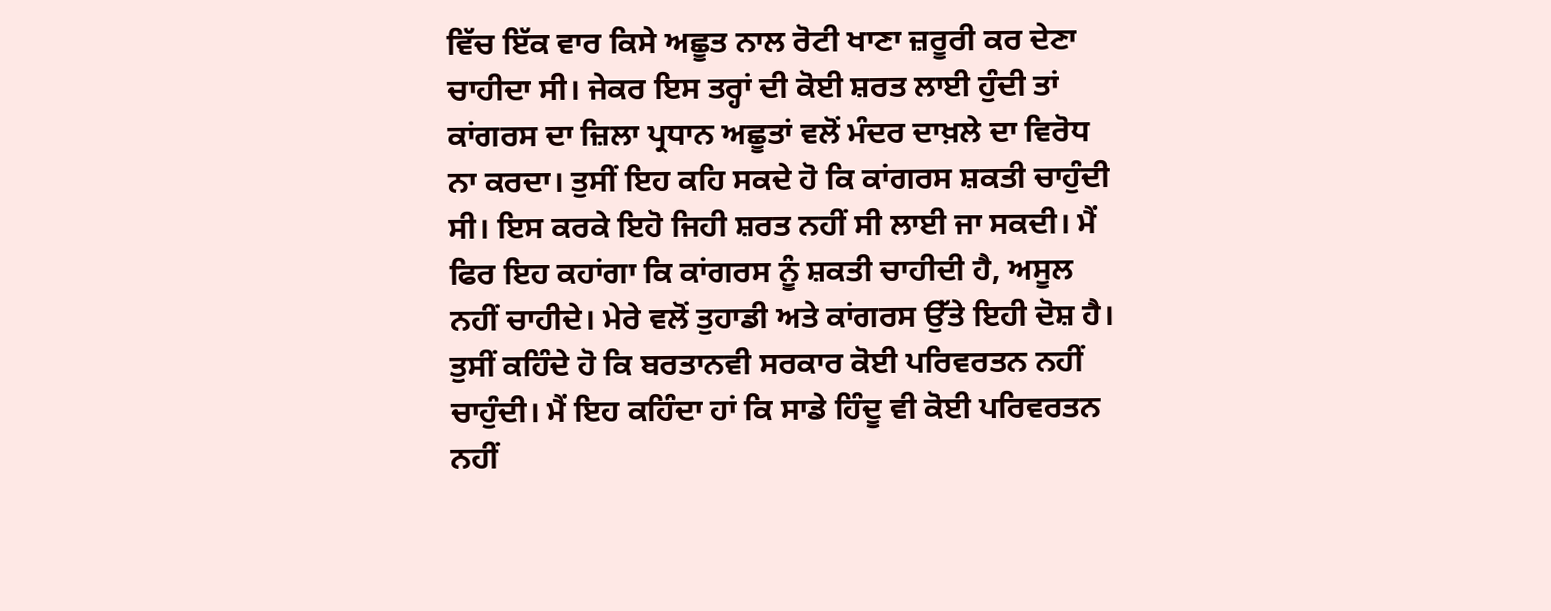ਵਿੱਚ ਇੱਕ ਵਾਰ ਕਿਸੇ ਅਛੂਤ ਨਾਲ ਰੋਟੀ ਖਾਣਾ ਜ਼ਰੂਰੀ ਕਰ ਦੇਣਾ ਚਾਹੀਦਾ ਸੀ। ਜੇਕਰ ਇਸ ਤਰ੍ਹਾਂ ਦੀ ਕੋਈ ਸ਼ਰਤ ਲਾਈ ਹੁੰਦੀ ਤਾਂ ਕਾਂਗਰਸ ਦਾ ਜ਼ਿਲਾ ਪ੍ਰਧਾਨ ਅਛੂਤਾਂ ਵਲੋਂ ਮੰਦਰ ਦਾਖ਼ਲੇ ਦਾ ਵਿਰੋਧ ਨਾ ਕਰਦਾ। ਤੁਸੀਂ ਇਹ ਕਹਿ ਸਕਦੇ ਹੋ ਕਿ ਕਾਂਗਰਸ ਸ਼ਕਤੀ ਚਾਹੁੰਦੀ ਸੀ। ਇਸ ਕਰਕੇ ਇਹੋ ਜਿਹੀ ਸ਼ਰਤ ਨਹੀਂ ਸੀ ਲਾਈ ਜਾ ਸਕਦੀ। ਮੈਂ ਫਿਰ ਇਹ ਕਹਾਂਗਾ ਕਿ ਕਾਂਗਰਸ ਨੂੰ ਸ਼ਕਤੀ ਚਾਹੀਦੀ ਹੈ, ਅਸੂਲ ਨਹੀਂ ਚਾਹੀਦੇ। ਮੇਰੇ ਵਲੋਂ ਤੁਹਾਡੀ ਅਤੇ ਕਾਂਗਰਸ ਉੱਤੇ ਇਹੀ ਦੋਸ਼ ਹੈ। ਤੁਸੀਂ ਕਹਿੰਦੇ ਹੋ ਕਿ ਬਰਤਾਨਵੀ ਸਰਕਾਰ ਕੋਈ ਪਰਿਵਰਤਨ ਨਹੀਂ ਚਾਹੁੰਦੀ। ਮੈਂ ਇਹ ਕਹਿੰਦਾ ਹਾਂ ਕਿ ਸਾਡੇ ਹਿੰਦੂ ਵੀ ਕੋਈ ਪਰਿਵਰਤਨ ਨਹੀਂ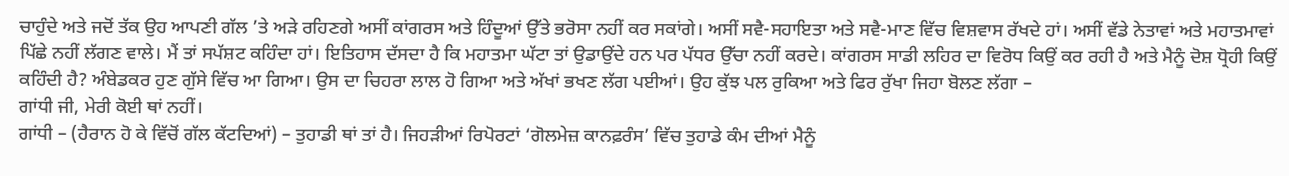ਚਾਹੁੰਦੇ ਅਤੇ ਜਦੋਂ ਤੱਕ ਉਹ ਆਪਣੀ ਗੱਲ ’ਤੇ ਅੜੇ ਰਹਿਣਗੇ ਅਸੀਂ ਕਾਂਗਰਸ ਅਤੇ ਹਿੰਦੂਆਂ ਉੱਤੇ ਭਰੋਸਾ ਨਹੀਂ ਕਰ ਸਕਾਂਗੇ। ਅਸੀਂ ਸਵੈ-ਸਹਾਇਤਾ ਅਤੇ ਸਵੈ-ਮਾਣ ਵਿੱਚ ਵਿਸ਼ਵਾਸ ਰੱਖਦੇ ਹਾਂ। ਅਸੀਂ ਵੱਡੇ ਨੇਤਾਵਾਂ ਅਤੇ ਮਹਾਤਮਾਵਾਂ ਪਿੱਛੇ ਨਹੀਂ ਲੱਗਣ ਵਾਲੇ। ਮੈਂ ਤਾਂ ਸਪੱਸ਼ਟ ਕਹਿੰਦਾ ਹਾਂ। ਇਤਿਹਾਸ ਦੱਸਦਾ ਹੈ ਕਿ ਮਹਾਤਮਾ ਘੱਟਾ ਤਾਂ ਉਡਾਉਂਦੇ ਹਨ ਪਰ ਪੱਧਰ ਉੱਚਾ ਨਹੀਂ ਕਰਦੇ। ਕਾਂਗਰਸ ਸਾਡੀ ਲਹਿਰ ਦਾ ਵਿਰੋਧ ਕਿਉਂ ਕਰ ਰਹੀ ਹੈ ਅਤੇ ਮੈਨੂੰ ਦੋਸ਼ ਧ੍ਰੋਹੀ ਕਿਉਂ ਕਹਿੰਦੀ ਹੈ? ਅੰਬੇਡਕਰ ਹੁਣ ਗੁੱਸੇ ਵਿੱਚ ਆ ਗਿਆ। ਉਸ ਦਾ ਚਿਹਰਾ ਲਾਲ ਹੋ ਗਿਆ ਅਤੇ ਅੱਖਾਂ ਭਖਣ ਲੱਗ ਪਈਆਂ। ਉਹ ਕੁੱਝ ਪਲ ਰੁਕਿਆ ਅਤੇ ਫਿਰ ਰੁੱਖਾ ਜਿਹਾ ਬੋਲਣ ਲੱਗਾ –
ਗਾਂਧੀ ਜੀ, ਮੇਰੀ ਕੋਈ ਥਾਂ ਨਹੀਂ।
ਗਾਂਧੀ – (ਹੈਰਾਨ ਹੋ ਕੇ ਵਿੱਚੋਂ ਗੱਲ ਕੱਟਦਿਆਂ) – ਤੁਹਾਡੀ ਥਾਂ ਤਾਂ ਹੈ। ਜਿਹੜੀਆਂ ਰਿਪੋਰਟਾਂ ‘ਗੋਲਮੇਜ਼ ਕਾਨਫ਼ਰੰਸ’ ਵਿੱਚ ਤੁਹਾਡੇ ਕੰਮ ਦੀਆਂ ਮੈਨੂੰ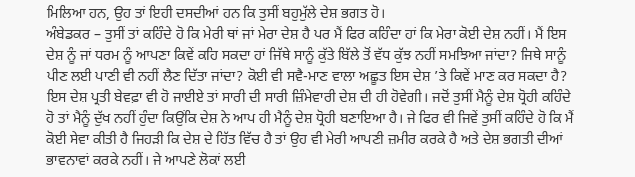ਮਿਲਿਆ ਹਨ, ਉਹ ਤਾਂ ਇਹੀ ਦਸਦੀਆਂ ਹਨ ਕਿ ਤੁਸੀਂ ਬਹੁਮੁੱਲੇ ਦੇਸ਼ ਭਗਤ ਹੋ।
ਅੰਬੇਡਕਰ – ਤੁਸੀਂ ਤਾਂ ਕਹਿੰਦੇ ਹੋ ਕਿ ਮੇਰੀ ਥਾਂ ਜਾਂ ਮੇਰਾ ਦੇਸ਼ ਹੈ ਪਰ ਮੈਂ ਫਿਰ ਕਹਿੰਦਾ ਹਾਂ ਕਿ ਮੇਰਾ ਕੋਈ ਦੇਸ਼ ਨਹੀਂ। ਮੈਂ ਇਸ ਦੇਸ਼ ਨੂੰ ਜਾਂ ਧਰਮ ਨੂੰ ਆਪਣਾ ਕਿਵੇਂ ਕਹਿ ਸਕਦਾ ਹਾਂ ਜਿੱਥੇ ਸਾਨੂੰ ਕੁੱਤੇ ਬਿੱਲੇ ਤੋਂ ਵੱਧ ਕੁੱਝ ਨਹੀਂ ਸਮਝਿਆ ਜਾਂਦਾ? ਜਿਥੇ ਸਾਨੂੰ ਪੀਣ ਲਈ ਪਾਣੀ ਵੀ ਨਹੀਂ ਲੈਣ ਦਿੱਤਾ ਜਾਂਦਾ? ਕੋਈ ਵੀ ਸਵੈ-ਮਾਣ ਵਾਲਾ ਅਛੂਤ ਇਸ ਦੇਸ਼ ’ਤੇ ਕਿਵੇਂ ਮਾਣ ਕਰ ਸਕਦਾ ਹੈ? ਇਸ ਦੇਸ਼ ਪ੍ਰਤੀ ਬੇਵਫ਼ਾ ਵੀ ਹੋ ਜਾਈਏ ਤਾਂ ਸਾਰੀ ਦੀ ਸਾਰੀ ਜ਼ਿੰਮੇਵਾਰੀ ਦੇਸ਼ ਦੀ ਹੀ ਹੋਵੇਗੀ। ਜਦੋਂ ਤੁਸੀਂ ਮੈਨੂੰ ਦੇਸ਼ ਧ੍ਰੋਹੀ ਕਹਿੰਦੇ ਹੋ ਤਾਂ ਮੈਨੂੰ ਦੁੱਖ ਨਹੀਂ ਹੁੰਦਾ ਕਿਉਂਕਿ ਦੇਸ਼ ਨੇ ਆਪ ਹੀ ਮੈਨੂੰ ਦੇਸ਼ ਧ੍ਰੋਹੀ ਬਣਾਇਆ ਹੈ। ਜੇ ਫਿਰ ਵੀ ਜਿਵੇਂ ਤੁਸੀਂ ਕਹਿੰਦੇ ਹੋ ਕਿ ਮੈਂ ਕੋਈ ਸੇਵਾ ਕੀਤੀ ਹੈ ਜਿਹੜੀ ਕਿ ਦੇਸ਼ ਦੇ ਹਿੱਤ ਵਿੱਚ ਹੈ ਤਾਂ ਉਹ ਵੀ ਮੇਰੀ ਆਪਣੀ ਜ਼ਮੀਰ ਕਰਕੇ ਹੈ ਅਤੇ ਦੇਸ਼ ਭਗਤੀ ਦੀਆਂ ਭਾਵਨਾਵਾਂ ਕਰਕੇ ਨਹੀਂ। ਜੇ ਆਪਣੇ ਲੋਕਾਂ ਲਈ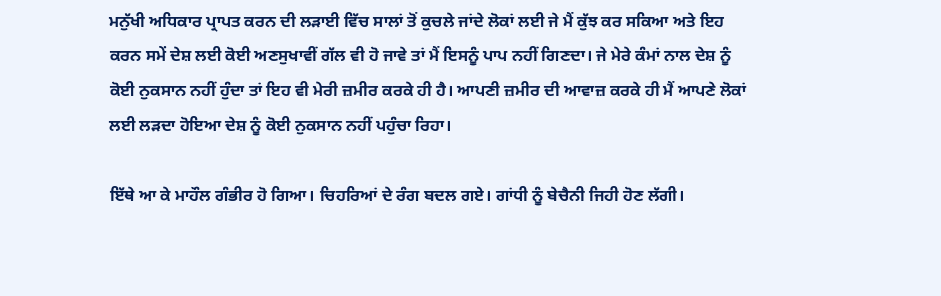ਮਨੁੱਖੀ ਅਧਿਕਾਰ ਪ੍ਰਾਪਤ ਕਰਨ ਦੀ ਲੜਾਈ ਵਿੱਚ ਸਾਲਾਂ ਤੋਂ ਕੁਚਲੇ ਜਾਂਦੇ ਲੋਕਾਂ ਲਈ ਜੇ ਮੈਂ ਕੁੱਝ ਕਰ ਸਕਿਆ ਅਤੇ ਇਹ ਕਰਨ ਸਮੇਂ ਦੇਸ਼ ਲਈ ਕੋਈ ਅਣਸੁਖਾਵੀਂ ਗੱਲ ਵੀ ਹੋ ਜਾਵੇ ਤਾਂ ਮੈਂ ਇਸਨੂੰ ਪਾਪ ਨਹੀਂ ਗਿਣਦਾ। ਜੇ ਮੇਰੇ ਕੰਮਾਂ ਨਾਲ ਦੇਸ਼ ਨੂੰ ਕੋਈ ਨੁਕਸਾਨ ਨਹੀਂ ਹੁੰਦਾ ਤਾਂ ਇਹ ਵੀ ਮੇਰੀ ਜ਼ਮੀਰ ਕਰਕੇ ਹੀ ਹੈ। ਆਪਣੀ ਜ਼ਮੀਰ ਦੀ ਆਵਾਜ਼ ਕਰਕੇ ਹੀ ਮੈਂ ਆਪਣੇ ਲੋਕਾਂ ਲਈ ਲੜਦਾ ਹੋਇਆ ਦੇਸ਼ ਨੂੰ ਕੋਈ ਨੁਕਸਾਨ ਨਹੀਂ ਪਹੁੰਚਾ ਰਿਹਾ।

ਇੱਥੇ ਆ ਕੇ ਮਾਹੌਲ ਗੰਭੀਰ ਹੋ ਗਿਆ। ਚਿਹਰਿਆਂ ਦੇ ਰੰਗ ਬਦਲ ਗਏ। ਗਾਂਧੀ ਨੂੰ ਬੇਚੈਨੀ ਜਿਹੀ ਹੋਣ ਲੱਗੀ।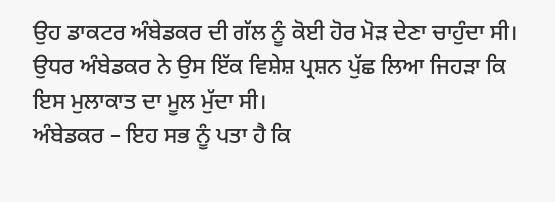ਉਹ ਡਾਕਟਰ ਅੰਬੇਡਕਰ ਦੀ ਗੱਲ ਨੂੰ ਕੋਈ ਹੋਰ ਮੋੜ ਦੇਣਾ ਚਾਹੁੰਦਾ ਸੀ। ਉਧਰ ਅੰਬੇਡਕਰ ਨੇ ਉਸ ਇੱਕ ਵਿਸ਼ੇਸ਼ ਪ੍ਰਸ਼ਨ ਪੁੱਛ ਲਿਆ ਜਿਹੜਾ ਕਿ ਇਸ ਮੁਲਾਕਾਤ ਦਾ ਮੂਲ ਮੁੱਦਾ ਸੀ।
ਅੰਬੇਡਕਰ – ਇਹ ਸਭ ਨੂੰ ਪਤਾ ਹੈ ਕਿ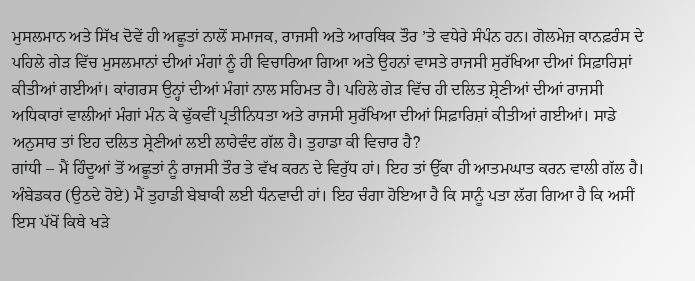ਮੁਸਲਮਾਨ ਅਤੇ ਸਿੱਖ ਦੋਵੇਂ ਹੀ ਅਛੂਤਾਂ ਨਾਲੋਂ ਸਮਾਜਕ, ਰਾਜਸੀ ਅਤੇ ਆਰਥਿਕ ਤੌਰ ’ਤੇ ਵਧੇਰੇ ਸੰਪੰਨ ਹਨ। ਗੋਲਮੇਜ਼ ਕਾਨਫ਼ਰੰਸ ਦੇ ਪਹਿਲੇ ਗੇੜ ਵਿੱਚ ਮੁਸਲਮਾਨਾਂ ਦੀਆਂ ਮੰਗਾਂ ਨੂੰ ਹੀ ਵਿਚਾਰਿਆ ਗਿਆ ਅਤੇ ਉਹਨਾਂ ਵਾਸਤੇ ਰਾਜਸੀ ਸੁਰੱਖਿਆ ਦੀਆਂ ਸਿਫ਼ਾਰਿਸ਼ਾਂ ਕੀਤੀਆਂ ਗਈਆਂ। ਕਾਂਗਰਸ ਉਨ੍ਹਾਂ ਦੀਆਂ ਮੰਗਾਂ ਨਾਲ ਸਹਿਮਤ ਹੈ। ਪਹਿਲੇ ਗੇੜ ਵਿੱਚ ਹੀ ਦਲਿਤ ਸ਼੍ਰੇਣੀਆਂ ਦੀਆਂ ਰਾਜਸੀ ਅਧਿਕਾਰਾਂ ਵਾਲੀਆਂ ਮੰਗਾਂ ਮੰਨ ਕੇ ਢੁੱਕਵੀਂ ਪ੍ਰਤੀਨਿਧਤਾ ਅਤੇ ਰਾਜਸੀ ਸੁਰੱਖਿਆ ਦੀਆਂ ਸਿਫ਼ਾਰਿਸ਼ਾਂ ਕੀਤੀਆਂ ਗਈਆਂ। ਸਾਡੇ ਅਨੁਸਾਰ ਤਾਂ ਇਹ ਦਲਿਤ ਸ਼੍ਰੇਣੀਆਂ ਲਈ ਲਾਹੇਵੰਦ ਗੱਲ ਹੈ। ਤੁਹਾਡਾ ਕੀ ਵਿਚਾਰ ਹੈ?
ਗਾਂਧੀ – ਮੈਂ ਹਿੰਦੂਆਂ ਤੋਂ ਅਛੂਤਾਂ ਨੂੰ ਰਾਜਸੀ ਤੌਰ ਤੇ ਵੱਖ ਕਰਨ ਦੇ ਵਿਰੁੱਧ ਹਾਂ। ਇਹ ਤਾਂ ਉੱਕਾ ਹੀ ਆਤਮਘਾਤ ਕਰਨ ਵਾਲੀ ਗੱਲ ਹੈ।
ਅੰਬੇਡਕਰ (ਉਠਦੇ ਹੋਏ) ਮੈਂ ਤੁਹਾਡੀ ਬੇਬਾਕੀ ਲਈ ਧੰਨਵਾਦੀ ਹਾਂ। ਇਹ ਚੰਗਾ ਹੋਇਆ ਹੈ ਕਿ ਸਾਨੂੰ ਪਤਾ ਲੱਗ ਗਿਆ ਹੈ ਕਿ ਅਸੀਂ ਇਸ ਪੱਖੋਂ ਕਿਥੇ ਖੜੇ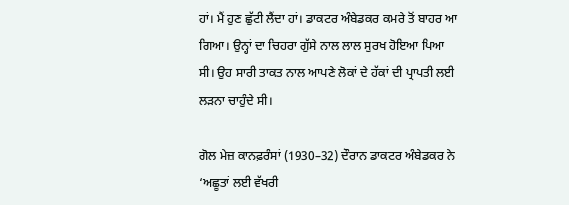ਹਾਂ। ਮੈਂ ਹੁਣ ਛੁੱਟੀ ਲੈਂਦਾ ਹਾਂ। ਡਾਕਟਰ ਅੰਬੇਡਕਰ ਕਮਰੇ ਤੋਂ ਬਾਹਰ ਆ ਗਿਆ। ਉਨ੍ਹਾਂ ਦਾ ਚਿਹਰਾ ਗੁੱਸੇ ਨਾਲ ਲਾਲ ਸੁਰਖ ਹੋਇਆ ਪਿਆ ਸੀ। ਉਹ ਸਾਰੀ ਤਾਕਤ ਨਾਲ ਆਪਣੇ ਲੋਕਾਂ ਦੇ ਹੱਕਾਂ ਦੀ ਪ੍ਰਾਪਤੀ ਲਈ ਲੜਨਾ ਚਾਹੁੰਦੇ ਸੀ।

ਗੋਲ ਮੇਜ਼ ਕਾਨਫ਼ਰੰਸਾਂ (1930–32) ਦੌਰਾਨ ਡਾਕਟਰ ਅੰਬੇਡਕਰ ਨੇ ‘ਅਛੂਤਾਂ ਲਈ ਵੱਖਰੀ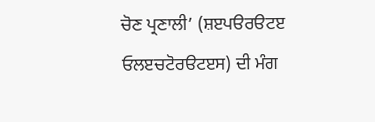ਚੋਣ ਪ੍ਰਣਾਲੀ’ (ਸ਼ੲਪੳਰੳਟੲ ਓਲੲਚਟੋਰੳਟੲਸ) ਦੀ ਮੰਗ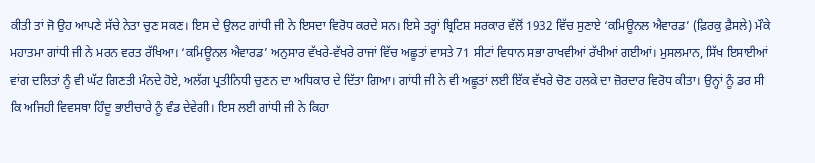ਕੀਤੀ ਤਾਂ ਜੋ ਉਹ ਆਪਣੇ ਸੱਚੇ ਨੇਤਾ ਚੁਣ ਸਕਣ। ਇਸ ਦੇ ਉਲਟ ਗਾਂਧੀ ਜੀ ਨੇ ਇਸਦਾ ਵਿਰੋਧ ਕਰਦੇ ਸਨ। ਇਸੇ ਤਰ੍ਹਾਂ ਬ੍ਰਿਟਿਸ਼ ਸਰਕਾਰ ਵੱਲੋਂ 1932 ਵਿੱਚ ਸੁਣਾਏ ‘ਕਮਿਊਨਲ ਐਵਾਰਡ’ (ਫ਼ਿਰਕੁ ਫ਼ੈਸਲੇ) ਮੌਕੇ ਮਹਾਤਮਾ ਗਾਂਧੀ ਜੀ ਨੇ ਮਰਨ ਵਰਤ ਰੱਖਿਆ। ‘ਕਮਿਊਨਲ ਐਵਾਰਡ’ ਅਨੁਸਾਰ ਵੱਖਰੇ-ਵੱਖਰੇ ਰਾਜਾਂ ਵਿੱਚ ਅਛੂਤਾਂ ਵਾਸਤੇ 71 ਸੀਟਾਂ ਵਿਧਾਨ ਸਭਾ ਰਾਖਵੀਆਂ ਰੱਖੀਆਂ ਗਈਆਂ। ਮੁਸਲਮਾਨ, ਸਿੱਖ ਇਸਾਈਆਂ ਵਾਂਗ ਦਲਿਤਾਂ ਨੂੰ ਵੀ ਘੱਟ ਗਿਣਤੀ ਮੰਨਦੇ ਹੋਏ, ਅਲੱਗ ਪ੍ਰਤੀਨਿਧੀ ਚੁਣਨ ਦਾ ਅਧਿਕਾਰ ਦੇ ਦਿੱਤਾ ਗਿਆ। ਗਾਂਧੀ ਜੀ ਨੇ ਵੀ ਅਛੂਤਾਂ ਲਈ ਇੱਕ ਵੱਖਰੇ ਚੋਣ ਹਲਕੇ ਦਾ ਜ਼ੋਰਦਾਰ ਵਿਰੋਧ ਕੀਤਾ। ਉਨ੍ਹਾਂ ਨੂੰ ਡਰ ਸੀ ਕਿ ਅਜਿਹੀ ਵਿਵਸਥਾ ਹਿੰਦੂ ਭਾਈਚਾਰੇ ਨੂੰ ਵੰਡ ਦੇਵੇਗੀ। ਇਸ ਲਈ ਗਾਂਧੀ ਜੀ ਨੇ ਕਿਹਾ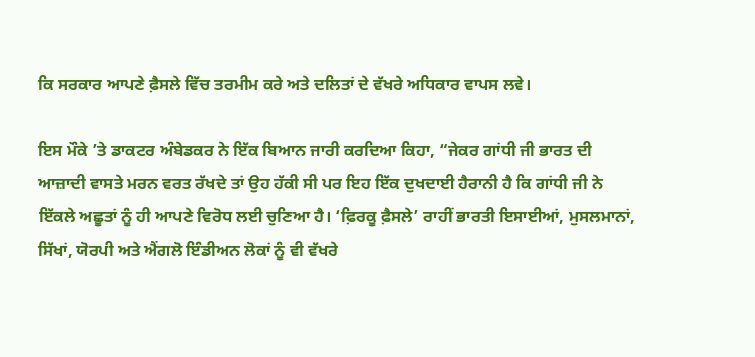ਕਿ ਸਰਕਾਰ ਆਪਣੇ ਫ਼ੈਸਲੇ ਵਿੱਚ ਤਰਮੀਮ ਕਰੇ ਅਤੇ ਦਲਿਤਾਂ ਦੇ ਵੱਖਰੇ ਅਧਿਕਾਰ ਵਾਪਸ ਲਵੇ।

ਇਸ ਮੌਕੇ ’ਤੇ ਡਾਕਟਰ ਅੰਬੇਡਕਰ ਨੇ ਇੱਕ ਬਿਆਨ ਜਾਰੀ ਕਰਦਿਆ ਕਿਹਾ, “ਜੇਕਰ ਗਾਂਧੀ ਜੀ ਭਾਰਤ ਦੀ ਆਜ਼ਾਦੀ ਵਾਸਤੇ ਮਰਨ ਵਰਤ ਰੱਖਦੇ ਤਾਂ ਉਹ ਹੱਕੀ ਸੀ ਪਰ ਇਹ ਇੱਕ ਦੁਖਦਾਈ ਹੈਰਾਨੀ ਹੈ ਕਿ ਗਾਂਧੀ ਜੀ ਨੇ ਇੱਕਲੇ ਅਛੂਤਾਂ ਨੂੰ ਹੀ ਆਪਣੇ ਵਿਰੋਧ ਲਈ ਚੁਣਿਆ ਹੈ। ‘ਫ਼ਿਰਕੂ ਫ਼ੈਸਲੇ’ ਰਾਹੀਂ ਭਾਰਤੀ ਇਸਾਈਆਂ, ਮੁਸਲਮਾਨਾਂ, ਸਿੱਖਾਂ, ਯੋਰਪੀ ਅਤੇ ਐਂਗਲੋ ਇੰਡੀਅਨ ਲੋਕਾਂ ਨੂੰ ਵੀ ਵੱਖਰੇ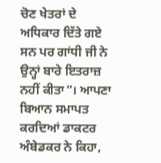ਚੋਣ ਖੇਤਰਾਂ ਦੇ ਅਧਿਕਾਰ ਦਿੱਤੇ ਗਏ ਸਨ ਪਰ ਗਾਂਧੀ ਜੀ ਨੇ ਉਨ੍ਹਾਂ ਬਾਰੇ ਇਤਰਾਜ਼ ਨਹੀਂ ਕੀਤਾ”। ਆਪਣਾ ਬਿਆਨ ਸਮਾਪਤ ਕਰਦਿਆਂ ਡਾਕਟਰ ਅੰਬੇਡਕਰ ਨੇ ਕਿਹਾ,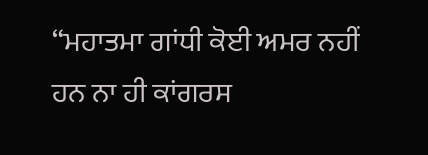“ਮਹਾਤਮਾ ਗਾਂਧੀ ਕੋਈ ਅਮਰ ਨਹੀਂ ਹਨ ਨਾ ਹੀ ਕਾਂਗਰਸ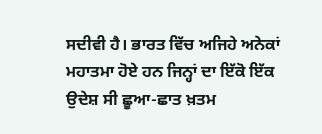ਸਦੀਵੀ ਹੈ। ਭਾਰਤ ਵਿੱਚ ਅਜਿਹੇ ਅਨੇਕਾਂ ਮਹਾਤਮਾ ਹੋਏ ਹਨ ਜਿਨ੍ਹਾਂ ਦਾ ਇੱਕੋ ਇੱਕ ਉਦੇਸ਼ ਸੀ ਛੂਆ-ਛਾਤ ਖ਼ਤਮ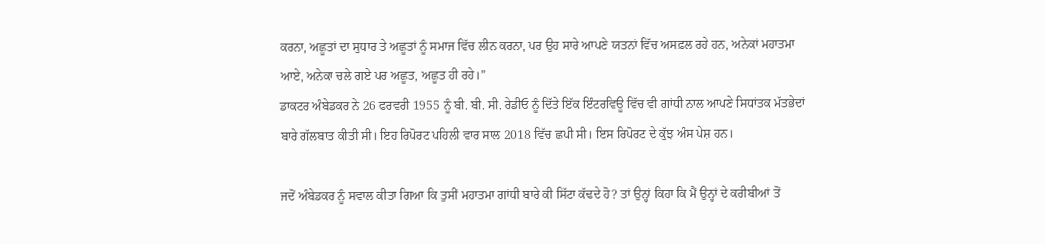ਕਰਨਾ, ਅਛੂਤਾਂ ਦਾ ਸੁਧਾਰ ਤੇ ਅਛੂਤਾਂ ਨੂੰ ਸਮਾਜ ਵਿੱਚ ਲੀਨ ਕਰਨਾ, ਪਰ ਉਹ ਸਾਰੇ ਆਪਣੇ ਯਤਨਾਂ ਵਿੱਚ ਅਸਫ਼ਲ ਰਹੇ ਹਨ, ਅਨੇਕਾਂ ਮਹਾਤਮਾ ਆਏ, ਅਨੇਕਾ ਚਲੇ ਗਏ ਪਰ ਅਛੂਤ, ਅਛੂਤ ਹੀ ਰਹੇ।”
ਡਾਕਟਰ ਅੰਬੇਡਕਰ ਨੇ 26 ਫਰਵਰੀ 1955 ਨੂੰ ਬੀ. ਬੀ. ਸੀ. ਰੇਡੀਓ ਨੂੰ ਦਿੱਤੇ ਇੱਕ ਇੰਟਰਵਿਊ ਵਿੱਚ ਵੀ ਗਾਂਧੀ ਨਾਲ ਆਪਣੇ ਸਿਧਾਂਤਕ ਮੱਤਭੇਦਾਂ ਬਾਰੇ ਗੱਲਬਾਤ ਕੀਤੀ ਸੀ। ਇਹ ਰਿਪੋਰਟ ਪਹਿਲੀ ਵਾਰ ਸਾਲ 2018 ਵਿੱਚ ਛਪੀ ਸੀ। ਇਸ ਰਿਪੋਰਟ ਦੇ ਕੁੱਝ ਅੰਸ ਪੇਸ਼ ਹਨ।

ਜਦੋਂ ਅੰਬੇਡਕਰ ਨੂੰ ਸਵਾਲ ਕੀਤਾ ਗਿਆ ਕਿ ਤੁਸੀਂ ਮਹਾਤਮਾ ਗਾਂਧੀ ਬਾਰੇ ਕੀ ਸਿੱਟਾ ਕੱਢਦੇ ਹੋ? ਤਾਂ ਉਨ੍ਹਾਂ ਕਿਹਾ ਕਿ ਮੈਂ ਉਨ੍ਹਾਂ ਦੇ ਕਰੀਬੀਆਂ ਤੋਂ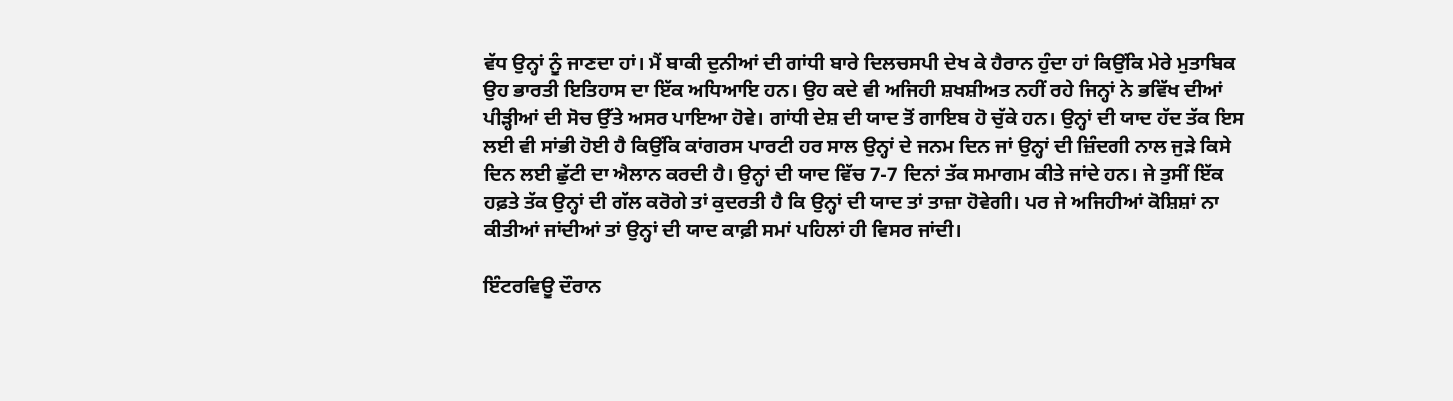ਵੱਧ ਉਨ੍ਹਾਂ ਨੂੰ ਜਾਣਦਾ ਹਾਂ। ਮੈਂ ਬਾਕੀ ਦੁਨੀਆਂ ਦੀ ਗਾਂਧੀ ਬਾਰੇ ਦਿਲਚਸਪੀ ਦੇਖ ਕੇ ਹੈਰਾਨ ਹੁੰਦਾ ਹਾਂ ਕਿਉਂਕਿ ਮੇਰੇ ਮੁਤਾਬਿਕ ਉਹ ਭਾਰਤੀ ਇਤਿਹਾਸ ਦਾ ਇੱਕ ਅਧਿਆਇ ਹਨ। ਉਹ ਕਦੇ ਵੀ ਅਜਿਹੀ ਸ਼ਖਸ਼ੀਅਤ ਨਹੀਂ ਰਹੇ ਜਿਨ੍ਹਾਂ ਨੇ ਭਵਿੱਖ ਦੀਆਂ ਪੀੜ੍ਹੀਆਂ ਦੀ ਸੋਚ ਉੱਤੇ ਅਸਰ ਪਾਇਆ ਹੋਵੇ। ਗਾਂਧੀ ਦੇਸ਼ ਦੀ ਯਾਦ ਤੋਂ ਗਾਇਬ ਹੋ ਚੁੱਕੇ ਹਨ। ਉਨ੍ਹਾਂ ਦੀ ਯਾਦ ਹੱਦ ਤੱਕ ਇਸ ਲਈ ਵੀ ਸਾਂਭੀ ਹੋਈ ਹੈ ਕਿਉਂਕਿ ਕਾਂਗਰਸ ਪਾਰਟੀ ਹਰ ਸਾਲ ਉਨ੍ਹਾਂ ਦੇ ਜਨਮ ਦਿਨ ਜਾਂ ਉਨ੍ਹਾਂ ਦੀ ਜ਼ਿੰਦਗੀ ਨਾਲ ਜੁੜੇ ਕਿਸੇ ਦਿਨ ਲਈ ਛੁੱਟੀ ਦਾ ਐਲਾਨ ਕਰਦੀ ਹੈ। ਉਨ੍ਹਾਂ ਦੀ ਯਾਦ ਵਿੱਚ 7-7 ਦਿਨਾਂ ਤੱਕ ਸਮਾਗਮ ਕੀਤੇ ਜਾਂਦੇ ਹਨ। ਜੇ ਤੁਸੀਂ ਇੱਕ ਹਫ਼ਤੇ ਤੱਕ ਉਨ੍ਹਾਂ ਦੀ ਗੱਲ ਕਰੋਗੇ ਤਾਂ ਕੁਦਰਤੀ ਹੈ ਕਿ ਉਨ੍ਹਾਂ ਦੀ ਯਾਦ ਤਾਂ ਤਾਜ਼ਾ ਹੋਵੇਗੀ। ਪਰ ਜੇ ਅਜਿਹੀਆਂ ਕੋਸ਼ਿਸ਼ਾਂ ਨਾ ਕੀਤੀਆਂ ਜਾਂਦੀਆਂ ਤਾਂ ਉਨ੍ਹਾਂ ਦੀ ਯਾਦ ਕਾਫ਼ੀ ਸਮਾਂ ਪਹਿਲਾਂ ਹੀ ਵਿਸਰ ਜਾਂਦੀ।

ਇੰਟਰਵਿਊ ਦੌਰਾਨ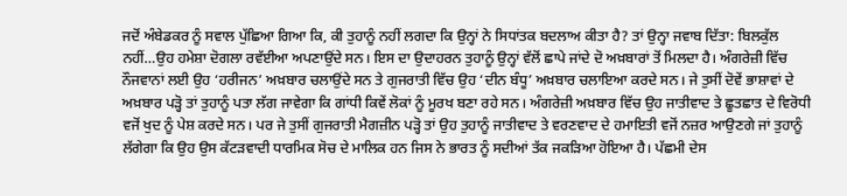ਜਦੋਂ ਅੰਬੇਡਕਰ ਨੂੰ ਸਵਾਲ ਪੁੱਛਿਆ ਗਿਆ ਕਿ, ਕੀ ਤੁਹਾਨੂੰ ਨਹੀਂ ਲਗਦਾ ਕਿ ਉਨ੍ਹਾਂ ਨੇ ਸਿਧਾਂਤਕ ਬਦਲਾਅ ਕੀਤਾ ਹੈ? ਤਾਂ ਉਨ੍ਹਾ ਜਵਾਬ ਦਿੱਤਾ: ਬਿਲਕੁੱਲ ਨਹੀਂ…ਉਹ ਹਮੇਸ਼ਾ ਦੋਗਲਾ ਰਵੱਈਆ ਅਪਣਾਉਂਦੇ ਸਨ। ਇਸ ਦਾ ਉਦਾਹਰਨ ਤੁਹਾਨੂੰ ਉਨ੍ਹਾਂ ਵੱਲੋਂ ਛਾਪੇ ਜਾਂਦੇ ਦੋ ਅਖ਼ਬਾਰਾਂ ਤੋਂ ਮਿਲਦਾ ਹੈ। ਅੰਗਰੇਜ਼ੀ ਵਿੱਚ ਨੌਜਵਾਨਾਂ ਲਈ ਉਹ ‘ਹਰੀਜਨ’ ਅਖ਼ਬਾਰ ਚਲਾਉਂਦੇ ਸਨ ਤੇ ਗੁਜਰਾਤੀ ਵਿੱਚ ਉਹ ‘ਦੀਨ ਬੰਧੂ’ ਅਖ਼ਬਾਰ ਚਲਾਇਆ ਕਰਦੇ ਸਨ। ਜੇ ਤੁਸੀਂ ਦੋਵੇਂ ਭਾਸ਼ਾਵਾਂ ਦੇ ਅਖ਼ਬਾਰ ਪੜ੍ਹੋ ਤਾਂ ਤੁਹਾਨੂੰ ਪਤਾ ਲੱਗ ਜਾਵੇਗਾ ਕਿ ਗਾਂਧੀ ਕਿਵੇਂ ਲੋਕਾਂ ਨੂੰ ਮੂਰਖ ਬਣਾ ਰਹੇ ਸਨ। ਅੰਗਰੇਜ਼ੀ ਅਖ਼ਬਾਰ ਵਿੱਚ ਉਹ ਜਾਤੀਵਾਦ ਤੇ ਛੂਤਛਾਤ ਦੇ ਵਿਰੋਧੀ ਵਜੋਂ ਖੁਦ ਨੂੰ ਪੇਸ਼ ਕਰਦੇ ਸਨ। ਪਰ ਜੇ ਤੁਸੀਂ ਗੁਜਰਾਤੀ ਮੈਗਜ਼ੀਨ ਪੜ੍ਹੋ ਤਾਂ ਉਹ ਤੁਹਾਨੂੰ ਜਾਤੀਵਾਦ ਤੇ ਵਰਣਵਾਦ ਦੇ ਹਮਾਇਤੀ ਵਜੋਂ ਨਜ਼ਰ ਆਉਣਗੇ ਜਾਂ ਤੁਹਾਨੂੰ ਲੱਗੇਗਾ ਕਿ ਉਹ ਉਸ ਕੱਟੜਵਾਦੀ ਧਾਰਮਿਕ ਸੋਚ ਦੇ ਮਾਲਿਕ ਹਨ ਜਿਸ ਨੇ ਭਾਰਤ ਨੂੰ ਸਦੀਆਂ ਤੱਕ ਜਕੜਿਆ ਹੋਇਆ ਹੈ। ਪੱਛਮੀ ਦੇਸ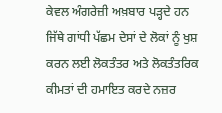ਕੇਵਲ ਅੰਗਰੇਜ਼ੀ ਅਖ਼ਬਾਰ ਪੜ੍ਹਦੇ ਹਨ ਜਿੱਥੇ ਗਾਂਧੀ ਪੱਛਮ ਦੇਸਾਂ ਦੇ ਲੋਕਾਂ ਨੂੰ ਖੁਸ਼ ਕਰਨ ਲਈ ਲੋਕਤੰਤਰ ਅਤੇ ਲੋਕਤੰਤਰਿਕ ਕੀਮਤਾਂ ਦੀ ਹਮਾਇਤ ਕਰਦੇ ਨਜ਼ਰ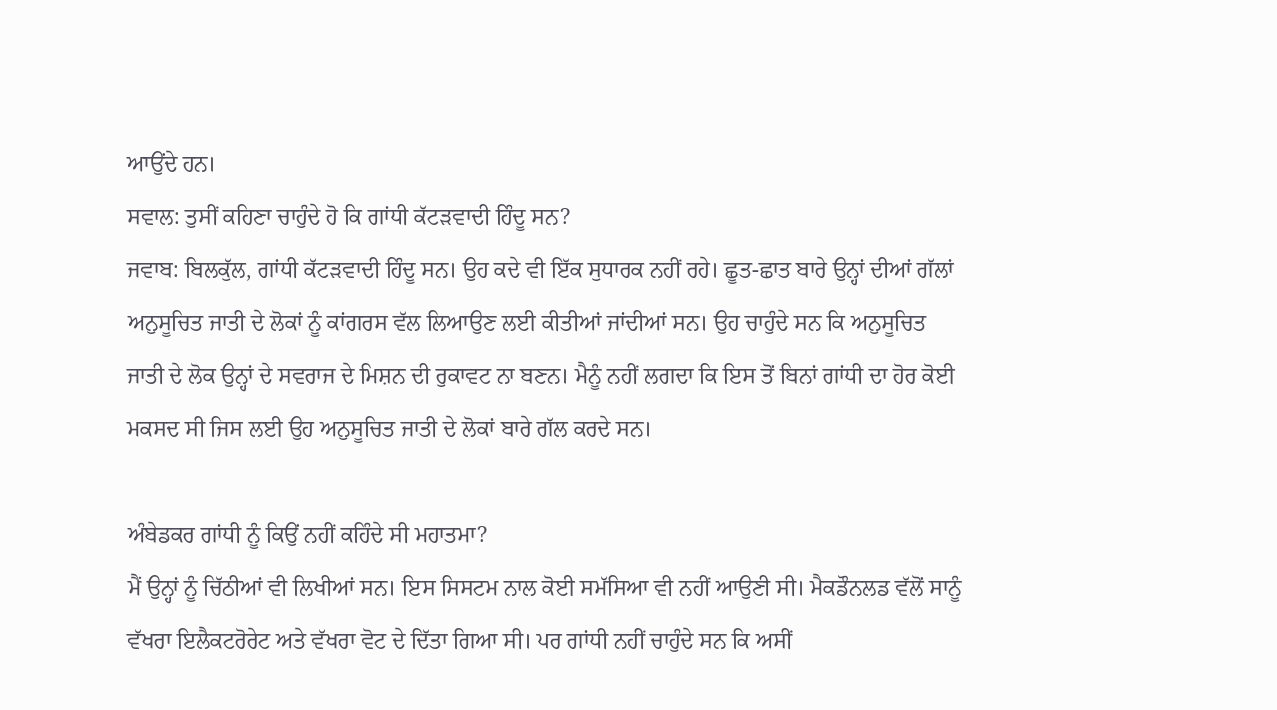ਆਉਂਦੇ ਹਨ।
ਸਵਾਲ: ਤੁਸੀਂ ਕਹਿਣਾ ਚਾਹੁੰਦੇ ਹੋ ਕਿ ਗਾਂਧੀ ਕੱਟੜਵਾਦੀ ਹਿੰਦੂ ਸਨ?
ਜਵਾਬ: ਬਿਲਕੁੱਲ, ਗਾਂਧੀ ਕੱਟੜਵਾਦੀ ਹਿੰਦੂ ਸਨ। ਉਹ ਕਦੇ ਵੀ ਇੱਕ ਸੁਧਾਰਕ ਨਹੀਂ ਰਹੇ। ਛੂਤ-ਛਾਤ ਬਾਰੇ ਉਨ੍ਹਾਂ ਦੀਆਂ ਗੱਲਾਂ ਅਨੁਸੂਚਿਤ ਜਾਤੀ ਦੇ ਲੋਕਾਂ ਨੂੰ ਕਾਂਗਰਸ ਵੱਲ ਲਿਆਉਣ ਲਈ ਕੀਤੀਆਂ ਜਾਂਦੀਆਂ ਸਨ। ਉਹ ਚਾਹੁੰਦੇ ਸਨ ਕਿ ਅਨੁਸੂਚਿਤ ਜਾਤੀ ਦੇ ਲੋਕ ਉਨ੍ਹਾਂ ਦੇ ਸਵਰਾਜ ਦੇ ਮਿਸ਼ਨ ਦੀ ਰੁਕਾਵਟ ਨਾ ਬਣਨ। ਮੈਨੂੰ ਨਹੀਂ ਲਗਦਾ ਕਿ ਇਸ ਤੋਂ ਬਿਨਾਂ ਗਾਂਧੀ ਦਾ ਹੋਰ ਕੋਈ ਮਕਸਦ ਸੀ ਜਿਸ ਲਈ ਉਹ ਅਨੁਸੂਚਿਤ ਜਾਤੀ ਦੇ ਲੋਕਾਂ ਬਾਰੇ ਗੱਲ ਕਰਦੇ ਸਨ।

ਅੰਬੇਡਕਰ ਗਾਂਧੀ ਨੂੰ ਕਿਉਂ ਨਹੀਂ ਕਹਿੰਦੇ ਸੀ ਮਹਾਤਮਾ?
ਮੈਂ ਉਨ੍ਹਾਂ ਨੂੰ ਚਿੱਠੀਆਂ ਵੀ ਲਿਖੀਆਂ ਸਨ। ਇਸ ਸਿਸਟਮ ਨਾਲ ਕੋਈ ਸਮੱਸਿਆ ਵੀ ਨਹੀਂ ਆਉਣੀ ਸੀ। ਮੈਕਡੌਨਲਡ ਵੱਲੋਂ ਸਾਨੂੰ ਵੱਖਰਾ ਇਲੈਕਟਰੋਰੇਟ ਅਤੇ ਵੱਖਰਾ ਵੋਟ ਦੇ ਦਿੱਤਾ ਗਿਆ ਸੀ। ਪਰ ਗਾਂਧੀ ਨਹੀਂ ਚਾਹੁੰਦੇ ਸਨ ਕਿ ਅਸੀਂ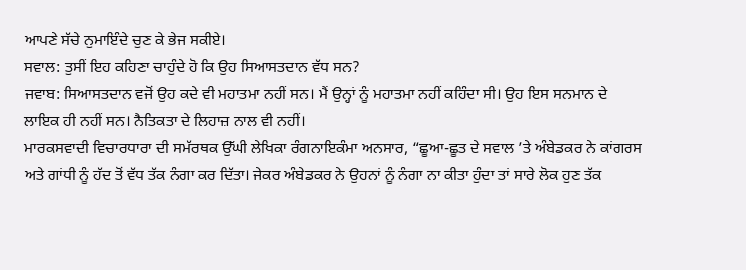ਆਪਣੇ ਸੱਚੇ ਨੁਮਾਇੰਦੇ ਚੁਣ ਕੇ ਭੇਜ ਸਕੀਏ।
ਸਵਾਲ: ਤੁਸੀਂ ਇਹ ਕਹਿਣਾ ਚਾਹੁੰਦੇ ਹੋ ਕਿ ਉਹ ਸਿਆਸਤਦਾਨ ਵੱਧ ਸਨ?
ਜਵਾਬ: ਸਿਆਸਤਦਾਨ ਵਜੋਂ ਉਹ ਕਦੇ ਵੀ ਮਹਾਤਮਾ ਨਹੀਂ ਸਨ। ਮੈਂ ਉਨ੍ਹਾਂ ਨੂੰ ਮਹਾਤਮਾ ਨਹੀਂ ਕਹਿੰਦਾ ਸੀ। ਉਹ ਇਸ ਸਨਮਾਨ ਦੇ ਲਾਇਕ ਹੀ ਨਹੀਂ ਸਨ। ਨੈਤਿਕਤਾ ਦੇ ਲਿਹਾਜ਼ ਨਾਲ ਵੀ ਨਹੀਂ।
ਮਾਰਕਸਵਾਦੀ ਵਿਚਾਰਧਾਰਾ ਦੀ ਸਮੱਰਥਕ ਉੱਘੀ ਲੇਖਿਕਾ ਰੰਗਨਾਇਕੰਮਾ ਅਨਸਾਰ, “ਛੂਆ-ਛੂਤ ਦੇ ਸਵਾਲ ’ਤੇ ਅੰਬੇਡਕਰ ਨੇ ਕਾਂਗਰਸ ਅਤੇ ਗਾਂਧੀ ਨੂੰ ਹੱਦ ਤੋਂ ਵੱਧ ਤੱਕ ਨੰਗਾ ਕਰ ਦਿੱਤਾ। ਜੇਕਰ ਅੰਬੇਡਕਰ ਨੇ ਉਹਨਾਂ ਨੂੰ ਨੰਗਾ ਨਾ ਕੀਤਾ ਹੁੰਦਾ ਤਾਂ ਸਾਰੇ ਲੋਕ ਹੁਣ ਤੱਕ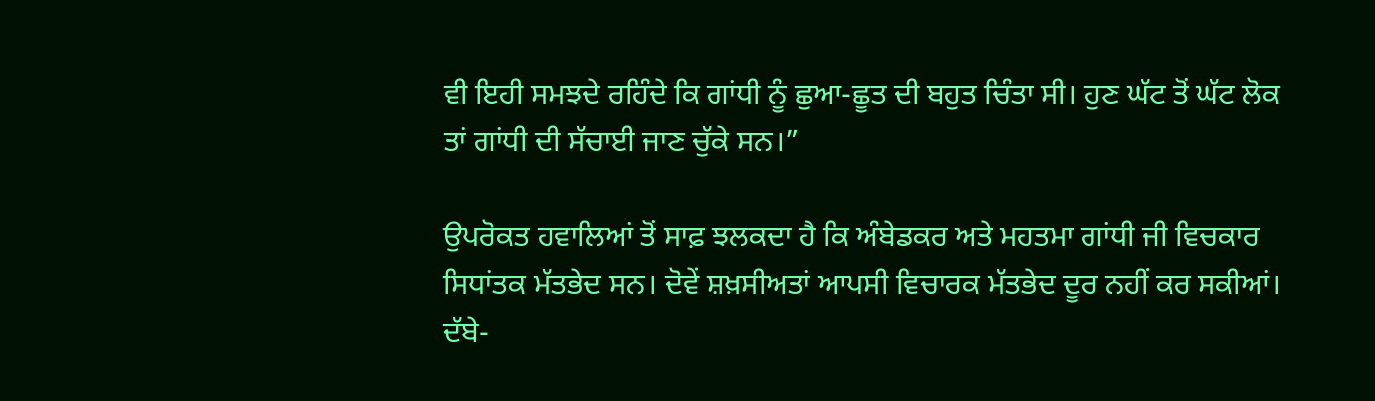ਵੀ ਇਹੀ ਸਮਝਦੇ ਰਹਿੰਦੇ ਕਿ ਗਾਂਧੀ ਨੂੰ ਛੁਆ-ਛੂਤ ਦੀ ਬਹੁਤ ਚਿੰਤਾ ਸੀ। ਹੁਣ ਘੱਟ ਤੋਂ ਘੱਟ ਲੋਕ ਤਾਂ ਗਾਂਧੀ ਦੀ ਸੱਚਾਈ ਜਾਣ ਚੁੱਕੇ ਸਨ।”

ਉਪਰੋਕਤ ਹਵਾਲਿਆਂ ਤੋਂ ਸਾਫ਼ ਝਲਕਦਾ ਹੈ ਕਿ ਅੰਬੇਡਕਰ ਅਤੇ ਮਹਤਮਾ ਗਾਂਧੀ ਜੀ ਵਿਚਕਾਰ ਸਿਧਾਂਤਕ ਮੱਤਭੇਦ ਸਨ। ਦੋਵੇਂ ਸ਼ਖ਼ਸੀਅਤਾਂ ਆਪਸੀ ਵਿਚਾਰਕ ਮੱਤਭੇਦ ਦੂਰ ਨਹੀਂ ਕਰ ਸਕੀਆਂ। ਦੱਬੇ-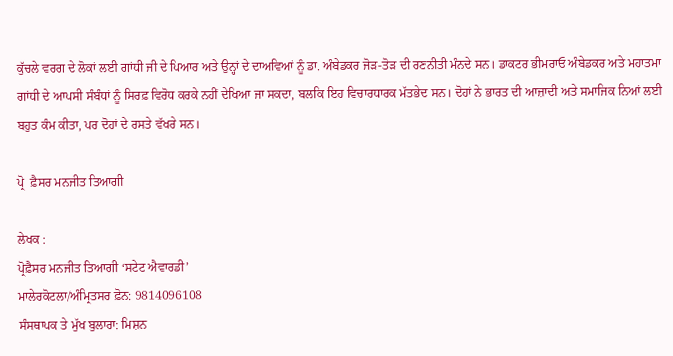ਕੁੱਚਲੇ ਵਰਗ ਦੇ ਲੋਕਾਂ ਲਈ ਗਾਂਧੀ ਜੀ ਦੇ ਪਿਆਰ ਅਤੇ ਉਨ੍ਹਾਂ ਦੇ ਦਾਅਵਿਆਂ ਨੂੰ ਡਾ. ਅੰਬੇਡਕਰ ਜੋੜ-ਤੋੜ ਦੀ ਰਣਨੀਤੀ ਮੰਨਦੇ ਸਨ। ਡਾਕਟਰ ਭੀਮਰਾਓ ਅੰਬੇਡਕਰ ਅਤੇ ਮਹਾਤਮਾ ਗਾਂਧੀ ਦੇ ਆਪਸੀ ਸੰਬੰਧਾਂ ਨੂੰ ਸਿਰਫ਼ ਵਿਰੋਧ ਕਰਕੇ ਨਹੀਂ ਦੇਖਿਆ ਜਾ ਸਕਦਾ, ਬਲਕਿ ਇਹ ਵਿਚਾਰਧਾਰਕ ਮੱਤਭੇਦ ਸਨ। ਦੋਹਾਂ ਨੇ ਭਾਰਤ ਦੀ ਆਜ਼ਾਦੀ ਅਤੇ ਸਮਾਜਿਕ ਨਿਆਂ ਲਈ ਬਹੁਤ ਕੰਮ ਕੀਤਾ, ਪਰ ਦੋਹਾਂ ਦੇ ਰਸਤੇ ਵੱਖਰੇ ਸਨ।

ਪ੍ਰੋ  ਫ਼ੈਸਰ ਮਨਜੀਤ ਤਿਆਗੀ

ਲੇਖਕ :
ਪ੍ਰੋਫ਼ੈਸਰ ਮਨਜੀਤ ਤਿਆਗੀ ‘ਸਟੇਟ ਐਵਾਰਡੀ’
ਮਾਲੇਰਕੋਟਲਾ/ਅੰਮ੍ਰਿਤਸਰ ਫ਼ੋਨ: 9814096108
ਸੰਸਥਾਪਕ ਤੇ ਮੁੱਖ ਬੁਲਾਰਾ: ਮਿਸ਼ਨ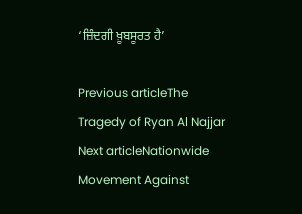‘ਜ਼ਿੰਦਗੀ ਖ਼ੂਬਸੂਰਤ ਹੈ’

Previous articleThe Tragedy of Ryan Al Najjar
Next articleNationwide Movement Against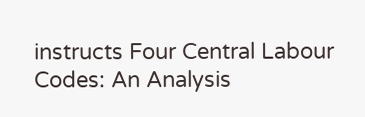instructs Four Central Labour Codes: An Analysis